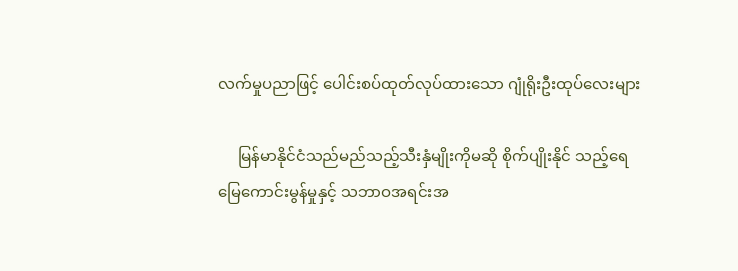လက်မှုပညာဖြင့် ပေါင်းစပ်ထုတ်လုပ်ထားသော ဂျုံရိုးဦးထုပ်လေးများ

     မြန်မာနိုင်ငံသည်မည်သည့်သီးနှံမျိုးကိုမဆို စိုက်ပျိုးနိုင် သည့်ရေမြေကောင်းမွန်မှုနှင့် သဘာဝအရင်းအ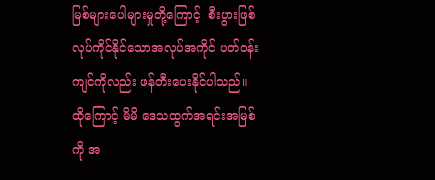မြစ်များပေါများမှုတို့ကြောင့်  စီးပွားဖြစ်လုပ်ကိုင်နိုင်သောအလုပ်အကိုင် ပတ်ဝန်းကျင်ကိုလည်း ဖန်တီးပေးနိုင်ပါသည်။ ထိုကြောင့် မိမိ ဒေသထွက်အရင်းအမြစ်ကို အ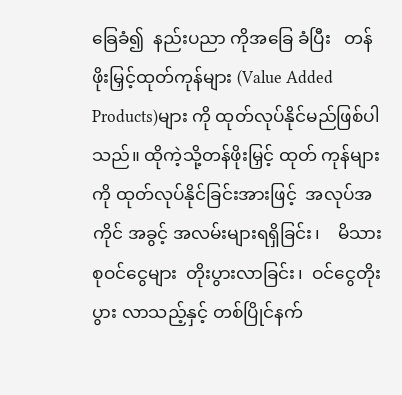ခြေခံ၍  နည်းပညာ ကိုအခြေ ခံပြီး   တန်ဖိုးမြှင့်ထုတ်ကုန်များ (Value Added Products)များ ကို ထုတ်လုပ်နိုင်မည်ဖြစ်ပါသည်။ ထိုကဲ့သို့တန်ဖိုးမြှင့် ထုတ် ကုန်များကို ထုတ်လုပ်နိုင်ခြင်းအားဖြင့်  အလုပ်အကိုင် အခွင့် အလမ်းများရရှိခြင်း၊    မိသားစုဝင်ငွေများ  တိုးပွားလာခြင်း၊  ဝင်ငွေတိုးပွား လာသည့်နှင့် တစ်ပြိုင်နက်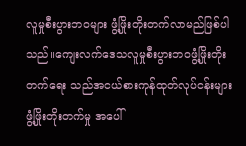လူမှုစီးပွားဘဝများ ဖွံ့ဖြိုးတိုးတက်လာမည်ဖြစ်ပါသည်။ကျေးလက်ဒေသလူမှုစီးပွားဘဝဖွံ့ဖြိုးတိုးတက်ရေး သည်အငယ်စားကုန်ထုတ်လုပ်ငန်းများ    ဖွံ့ဖြိုးတိုးတက်မှု အပေါ်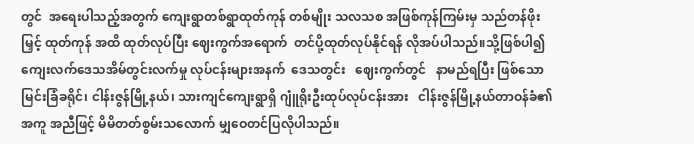တွင်  အရေးပါသည့်အတွက် ကျေးရွာတစ်ရွာထုတ်ကုန် တစ်မျိုး သလသစ အဖြစ်ကုန်ကြမ်းမှ သည်တန်ဖိုးမြှင့် ထုတ်ကုန် အထိ ထုတ်လုပ်ပြီး ဈေးကွက်အရောက်  တင်ပို့ထုတ်လုပ်နိုင်ရန် လိုအပ်ပါသည်။သို့ဖြစ်ပါ၍ ကျေးလက်ဒေသအိမ်တွင်းလက်မှု လုပ်ငန်းများအနက်  ဒေသတွင်း   ဈေးကွက်တွင်   နာမည်ရပြီး ဖြစ်သော မြင်းခြံခရိုင်၊ ငါန်းဇွန်မြို့နယ်၊ သားကျင်ကျေးရွာရှိ ဂျူံရိုးဦးထုပ်လုပ်ငန်းအား   ငါန်းဇွန်မြို့နယ်တာဝန်ခံ၏  အကူ အညီဖြင့် မိမိတတ်စွမ်းသလောက် မျှဝေတင်ပြလိုပါသည်။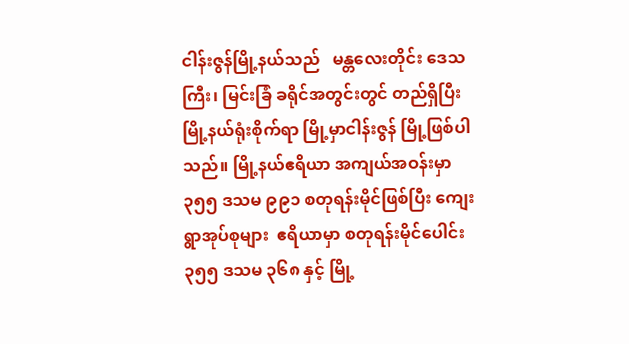ငါန်းဇွန်မြို့နယ်သည်   မန္တလေးတိုင်း ဒေသကြီး၊ မြင်းခြံ ခရိုင်အတွင်းတွင် တည်ရှိပြီး မြို့နယ်ရုံးစိုက်ရာ မြို့မှာငါန်းဇွန် မြို့ဖြစ်ပါသည်။ မြို့နယ်ဧရိယာ အကျယ်အဝန်းမှာ ၃၅၅ ဒသမ ၉၉၁ စတုရန်းမိုင်ဖြစ်ပြီး ကျေးရွာအုပ်စုများ  ဧရိယာမှာ စတုရန်းမိုင်ပေါင်း ၃၅၅ ဒသမ ၃၆၈ နှင့် မြို့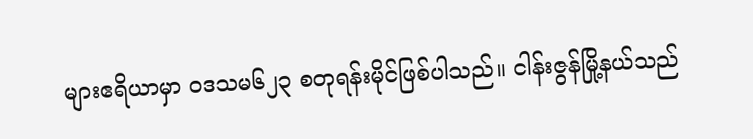များဧရိယာမှာ ဝဒသမ၆၂၃ စတုရန်းမိုင်ဖြစ်ပါသည်။ ငါန်းဇွန်မြို့နယ်သည်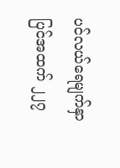ပင်လယ်ရေမျက်နှာပြင်အထက် ၂၂၇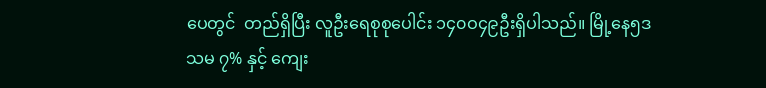ပေတွင်  တည်ရှိပြီး လူဦးရေစုစုပေါင်း ၁၄၀ဝ၄၉ဦးရှိပါသည်။ မြို့နေ၅ဒသမ ၇% နှင့် ကျေး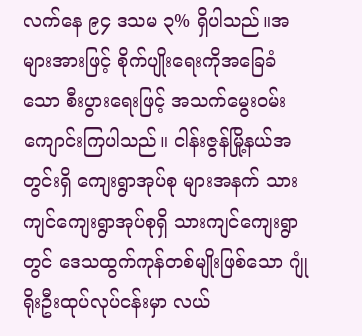လက်နေ ၉၄ ဒသမ ၃% ရှိပါသည်။အများအားဖြင့် စိုက်ပျိုးရေးကိုအခြေခံသော စီးပွားရေးဖြင့် အသက်မွေးဝမ်း ကျောင်းကြပါသည်။ ငါန်းဇွန်မြို့နယ်အတွင်းရှိ ကျေးရွာအုပ်စု များအနက် သားကျင်ကျေးရွာအုပ်စုရှိ သားကျင်ကျေးရွာတွင် ဒေသထွက်ကုန်တစ်မျိုးဖြစ်သော ဂျုံရိုးဦးထုပ်လုပ်ငန်းမှာ လယ်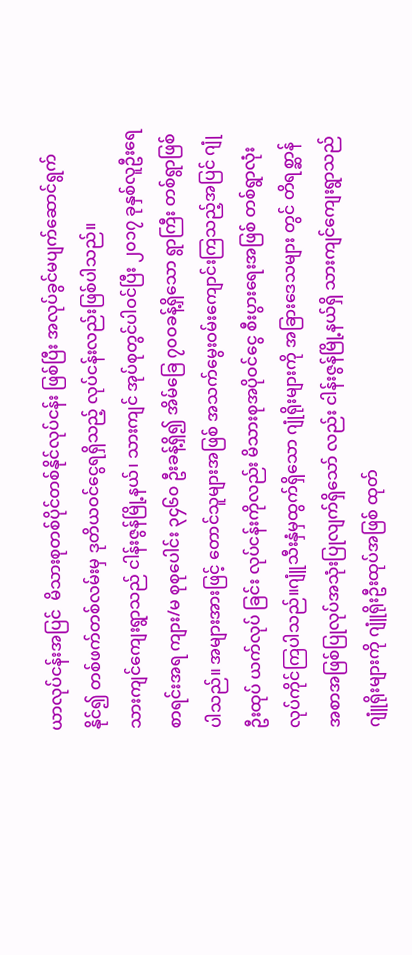ယာလုပ်ငန်းအပြင်  မိသားစုတစ်ပိုင်တစ်နိုင်လုပ်ငန်း ဖြစ်ပြီး အလုပ်ခွင်မပျက်ဆောင်ရွက်နိုင်၍ တစ်ဖက်တစ်လမ်းမှ ဒုတိယဝင်ငွေရရှိသည့် လုပ်ငန်းလည်းဖြစ်ပါသည်။
သားကျင်ကျေးရွာသည် ငါန်းဇွန်မြို့နယ်၊ သားကျင် အုပ်စုတွင်ပါဝင်ပြီး ၂၀၁၇ ခုနှစ်လူဦးရေစာရင်းအရ ကျား/မ စုစုပေါင်း ၃၄၆၀ ဦးခန့်ရှိ၍ အိမ်ခြေ ၇၀ဝခန့်ရှိသော ရွာကြီး တစ်ရွာဖြစ်ပါသည်။ အများအားဖြင့် တောင်သူများအဖြစ် အသက်မွေးဝမ်းကျောင်းကြသည့်အပြင် ဂျုံဦးထုပ် ယက်လုပ် ခြင်း လုပ်ငန်းကိုလည်း မိသားစုအပိုဝင်ငွေ စီးပွားရေးအဖြစ် တစ်ရွာလုံးလုပ်ကိုင်ကြပါသည်။ဂျူံသီးနှံမှထွက်ရှိသော ဂျုံရိုးများကို အခြားဒေသများ တွင် တိရစ္ဆာန်အစာအဖြစ်ပြုလုပ်အသုံးပြုလျက်ရှိသော် လည်း ငါန်းဇွန်မြို့နယ်ရှိ သားကျင်ကျေးရွာသည် ဂျူံရိုးများကို ဂျူံရိုးဦးထုပ်အဖြစ် ထုတ်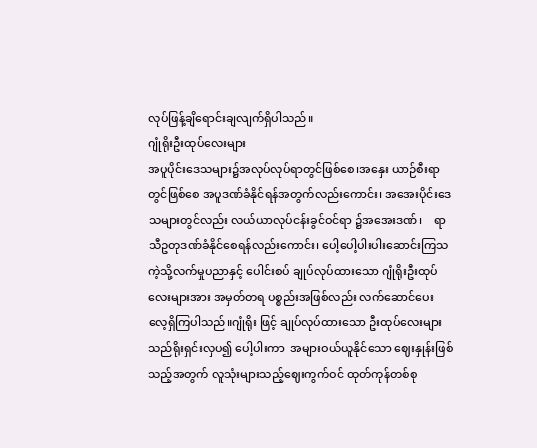လုပ်ဖြန့်ချိရောင်းချလျက်ရှိပါသည်။
ဂျုံရိုးဦးထုပ်လေးများ
အပူပိုင်းဒေသများ၌အလုပ်လုပ်ရာတွင်ဖြစ်စေ၊အနှေး ယာဉ်စီးရာတွင်ဖြစ်စေ အပူဒဏ်ခံနိုင်ရန်အတွက်လည်းကောင်း၊ အအေးပိုင်းဒေသများတွင်လည်း လယ်ယာလုပ်ငန်းခွင်ဝင်ရာ ၌အအေးဒဏ်၊    ရာသီဥတုဒဏ်ခံနိုင်စေရန်လည်းကောင်း၊ ပေါ့ပေါ့ပါးပါးဆောင်းကြသကဲ့သို့လက်မှုပညာနှင့် ပေါင်းစပ် ချုပ်လုပ်ထားသော ဂျုံရိုးဦးထုပ်လေးများအား အမှတ်တရ ပစ္စည်းအဖြစ်လည်း လက်ဆောင်ပေး လေ့ရှိကြပါသည်။ဂျုံရိုး ဖြင့် ချုပ်လုပ်ထားသော ဦးထုပ်လေးများသည်ရိုးရှင်းလှပ၍ ပေါ့ပါးကာ  အများဝယ်ယူနိုင်သော ဈေးနှုန်းဖြစ်သည့်အတွက် လူသုံးများသည့်ဈေးကွက်ဝင် ထုတ်ကုန်တစ်စု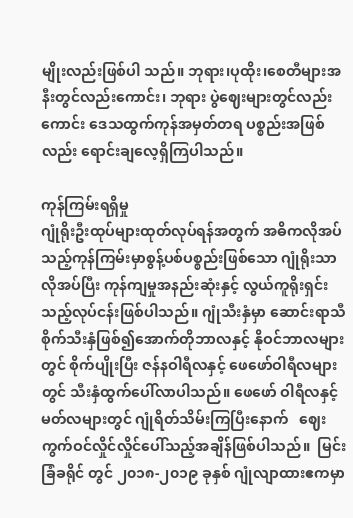မျိုးလည်းဖြစ်ပါ သည်။ ဘုရား၊ပုထိုး၊စေတီများအနီးတွင်လည်းကောင်း၊ ဘုရား ပွဲဈေးများတွင်လည်းကောင်း ဒေသထွက်ကုန်အမှတ်တရ ပစ္စည်းအဖြစ်လည်း ရောင်းချလေ့ရှိကြပါသည်။

ကုန်ကြမ်းရရှိမှု
ဂျုံရိုးဦးထုပ်များထုတ်လုပ်ရန်အတွက် အဓိကလိုအပ် သည့်ကုန်ကြမ်းမှာစွန့်ပစ်ပစ္စည်းဖြစ်သော ဂျုံရိုးသာလိုအပ်ပြီး ကုန်ကျမှုအနည်းဆုံးနှင့် လွယ်ကူရိုးရှင်းသည့်လုပ်ငန်းဖြစ်ပါသည်။ ဂျုံသီးနှံမှာ ဆောင်းရာသီစိုက်သီးနှံဖြစ်၍အောက်တိုဘာလနှင့် နိုဝင်ဘာလများတွင် စိုက်ပျိုးပြီး ဇန်နဝါရီလနှင့် ဖေဖော်ဝါရီလများတွင် သီးနှံထွက်ပေါ်လာပါသည်။ ဖေဖော် ဝါရီလနှင့်မတ်လများတွင် ဂျုံရိတ်သိမ်းကြပြီးနောက်   ဈေး ကွက်ဝင်လှိုင်လှိုင်ပေါ်သည့်အချိန်ဖြစ်ပါသည်။  မြင်းခြံခရိုင် တွင် ၂၀၁၈-၂၀၁၉ ခုနှစ် ဂျုံလျာထားဧကမှာ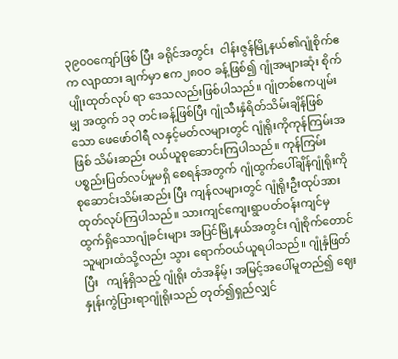၃၉၀ဝကျော်ဖြစ် ပြီး ခရိုင်အတွင်း  ငါန်းဇွန်မြို့နယ်၏ဂျုံစိုက်ဧက လျာထား ချက်မှာ ဧက၂၈၀ဝ ခန့်ဖြစ်၍ ဂျုံအများဆုံး စိုက်ပျိုးထုတ်လုပ် ရာ ဒေသလည်းဖြစ်ပါသည်။ ဂျုံတစ်ဧကပျမ်းမျှ အထွက် ၁၃ တင်းခန့်ဖြစ်ပြီး ဂျုံသီးနှံရိတ်သိမ်းချိန်ဖြစ်သော ဖေဖော်ဝါရီ လနှင့်မတ်လများတွင် ဂျုံရိုးကိုကုန်ကြမ်းအဖြစ် သိမ်းဆည်း ဝယ်ယူစုဆောင်းကြပါသည်။ ကုန်ကြမ်း ပစ္စည်းပြတ်လပ်မှုမရှိ စေရန်အတွက် ဂျုံထွက်ပေါ်ချိန်ဂျုံရိုးကိုစုဆောင်းသိမ်းဆည်း ပြီး ကျန်လများတွင် ဂျုံရိုးဦးထုပ်အား ထုတ်လုပ်ကြပါသည်။ သားကျင်ကျေးရွာပတ်ဝန်းကျင်မှ   ထွက်ရှိသောဂျုံခင်းများ အပြင်မြို့နယ်အတွင်း ဂျုံစိုက်တောင်သူများထံသို့လည်း သွား ရောက်ဝယ်ယူရပါသည်။ ဂျုံနှံဖြတ်ပြီး   ကျန်ရှိသည့် ဂျုံရိုး တံအနိမ့်၊ အမြင့်အပေါ်မူတည်၍ ဈေးနှုန်းကွဲပြားရာဂျုံရိုးသည် တုတ်၍ရှည်လျှင်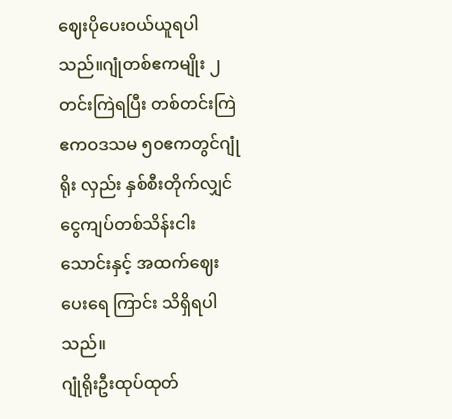ဈေးပိုပေးဝယ်ယူရပါသည်။ဂျုံတစ်ဧကမျိုး ၂တင်းကြဲရပြီး တစ်တင်းကြဲ ဧကဝဒသမ ၅၀ဧကတွင်ဂျုံရိုး လှည်း နှစ်စီးတိုက်လျှင်    ငွေကျပ်တစ်သိန်းငါးသောင်းနှင့် အထက်ဈေးပေးရေ ကြာင်း သိရှိရပါသည်။
ဂျုံရိုးဦးထုပ်ထုတ်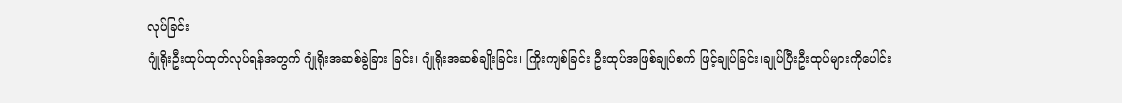လုပ်ခြင်း
ဂျုံရိုးဦးထုပ်ထုတ်လုပ်ရန်အတွက် ဂျုံရိုးအဆစ်ခွဲခြား ခြင်း၊ ဂျုံရိုးအဆစ်ချိုးခြင်း၊ ကြိုးကျစ်ခြင်း ဦးထုပ်အဖြစ်ချုပ်စက် ဖြင့်ချုပ်ခြင်း၊ချုပ်ပြီးဦးထုပ်များကိုပေါင်း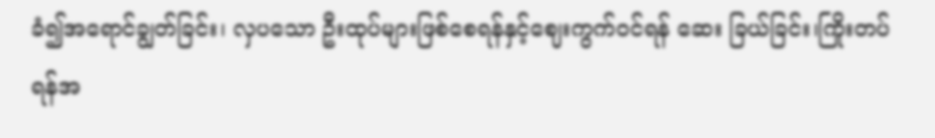ခံ၍အရောင်ချွတ်ခြင်း၊ လှပသော ဦးထုပ်များဖြစ်စေရန်နှင့်ဈေးကွက်ဝင်ရန် ဆေး ခြယ်ခြင်း၊ကြိုးတပ်ရန်အ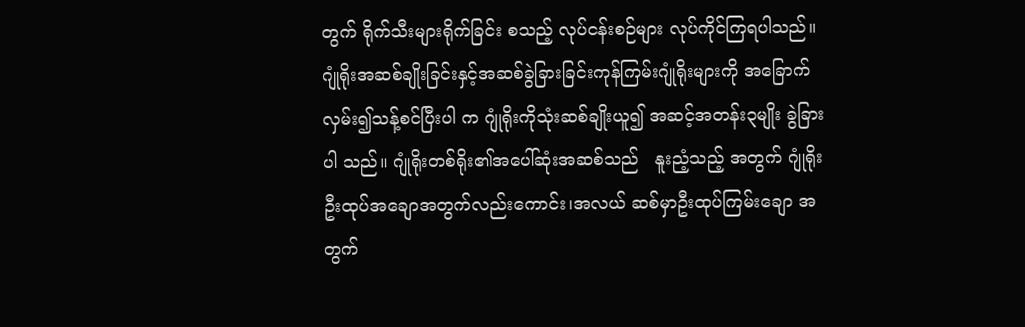တွက် ရိုက်သီးများရိုက်ခြင်း စသည့် လုပ်ငန်းစဉ်များ လုပ်ကိုင်ကြရပါသည်။
ဂျုံရိုးအဆစ်ချိုးခြင်းနှင့်အဆစ်ခွဲခြားခြင်းကုန်ကြမ်းဂျုံရိုးများကို အခြောက်လှမ်း၍သန့်စင်ပြီးပါ က ဂျုံရိုးကိုသုံးဆစ်ချိုးယူ၍ အဆင့်အတန်း၃မျိုး ခွဲခြားပါ သည်။ ဂျုံရိုးတစ်ရိုး၏အပေါ်ဆုံးအဆစ်သည်   နူးညံ့သည့် အတွက် ဂျုံရိုးဦးထုပ်အချောအတွက်လည်းကောင်း၊အလယ် ဆစ်မှာဦးထုပ်ကြမ်းချော အတွက်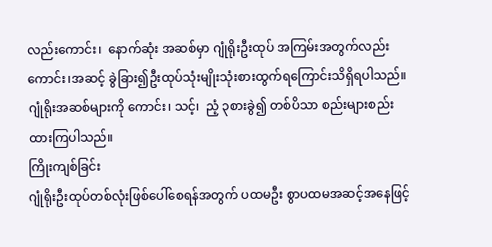လည်းကောင်း၊  နောက်ဆုံး အဆစ်မှာ ဂျုံရိုးဦးထုပ် အကြမ်းအတွက်လည်းကောင်း၊အဆင့် ခွဲခြား၍ဦးထုပ်သုံးမျိုးသုံးစားထွက်ရကြောင်းသိရှိရပါသည်။ဂျုံရိုးအဆစ်များကို ကောင်း၊ သင့်၊  ညံ့ ၃စားခွဲ၍ တစ်ပိသာ စည်းများစည်းထားကြပါသည်။
ကြိုးကျစ်ခြင်း
ဂျုံရိုးဦးထုပ်တစ်လုံးဖြစ်ပေါ်စေရန်အတွက် ပထမဦး စွာပထမအဆင့်အနေဖြင့်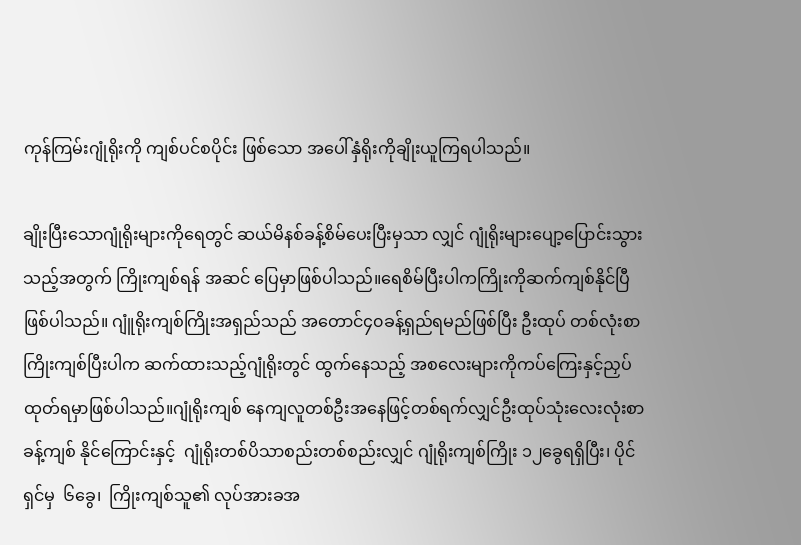ကုန်ကြမ်းဂျုံရိုးကို ကျစ်ပင်စပိုင်း ဖြစ်သော အပေါ်နှံရိုးကိုချိုးယူကြရပါသည်။

ချိုးပြီးသောဂျုံရိုးများကိုရေတွင် ဆယ်မိနစ်ခန့်စိမ်ပေးပြီးမှသာ လျှင် ဂျုံရိုးများပျော့ပြောင်းသွားသည့်အတွက် ကြိုးကျစ်ရန် အဆင် ပြေမှာဖြစ်ပါသည်။ရေစိမ်ပြီးပါကကြိုးကိုဆက်ကျစ်နိုင်ပြီဖြစ်ပါသည်။ ဂျူံရိုးကျစ်ကြိုးအရှည်သည် အတောင်၄၀ခန့်ရှည်ရမည်ဖြစ်ပြီး ဦးထုပ် တစ်လုံးစာကြိုးကျစ်ပြီးပါက ဆက်ထားသည့်ဂျုံရိုးတွင် ထွက်နေသည့် အစလေးများကိုကပ်ကြေးနှင့်ညှပ်ထုတ်ရမှာဖြစ်ပါသည်။ဂျုံရိုးကျစ် နေကျလူတစ်ဦးအနေဖြင့်တစ်ရက်လျှင်ဦးထုပ်သုံးလေးလုံးစာခန့်ကျစ် နိုင်ကြောင်းနှင့်  ဂျုံရိုးတစ်ပိသာစည်းတစ်စည်းလျှင် ဂျုံရိုးကျစ်ကြိုး ၁၂ခွေရရှိပြီး၊ ပိုင်ရှင်မှ  ၆ခွေ၊  ကြိုးကျစ်သူ၏ လုပ်အားခအ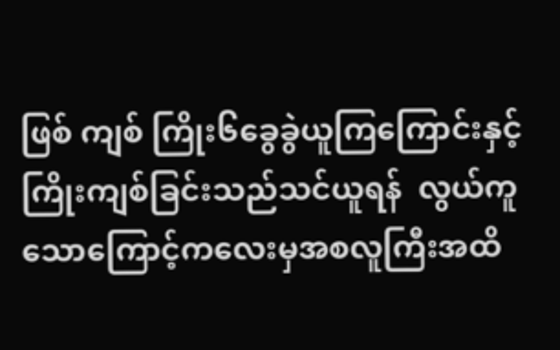ဖြစ် ကျစ် ကြိုး၆ခွေခွဲယူကြကြောင်းနှင့်ကြိုးကျစ်ခြင်းသည်သင်ယူရန်  လွယ်ကူ သောကြောင့်ကလေးမှအစလူကြီးအထိ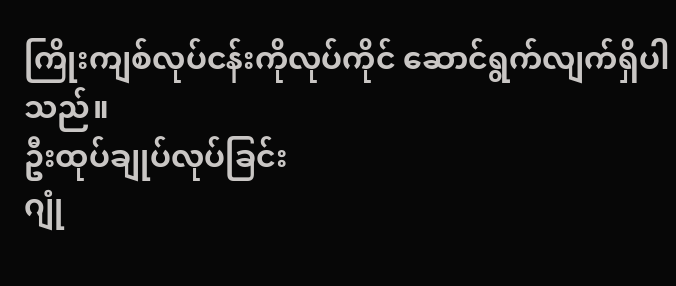ကြိုးကျစ်လုပ်ငန်းကိုလုပ်ကိုင် ဆောင်ရွက်လျက်ရှိပါသည်။
ဦးထုပ်ချုပ်လုပ်ခြင်း
ဂျုံ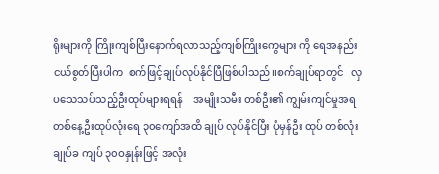ရိုးများကို ကြိုးကျစ်ပြီးနောက်ရလာသည့်ကျစ်ကြိုးကွေများ ကို ရေအနည်းငယ်စွတ်ပြီးပါက  စက်ဖြင့်ချုပ်လုပ်နိုင်ပြီဖြစ်ပါသည်။စက်ချုပ်ရာတွင်   လှပသေသပ်သည့်ဦးထုပ်များရရန်    အမျိုးသမီး တစ်ဦး၏ ကျွမ်းကျင်မှုအရတစ်နေ့ဦးထုပ်လုံးရေ ၃၀ကျော်အထိ ချုပ် လုပ်နိုင်ပြီး ပုံမှန်ဦး ထုပ် တစ်လုံး ချုပ်ခ ကျပ် ၃၀ဝနှုန်းဖြင့် အလုံး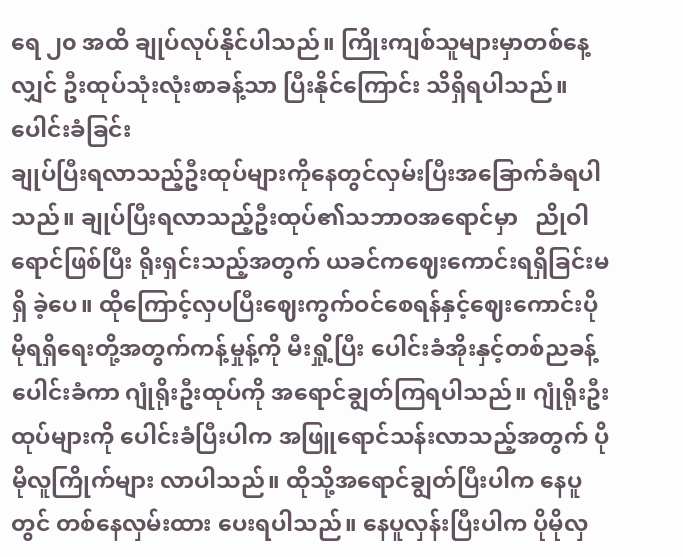ရေ ၂၀ အထိ ချုပ်လုပ်နိုင်ပါသည်။ ကြိုးကျစ်သူများမှာတစ်နေ့လျှင် ဦးထုပ်သုံးလုံးစာခန့်သာ ပြီးနိုင်ကြောင်း သိရှိရပါသည်။
ပေါင်းခံခြင်း
ချုပ်ပြီးရလာသည့်ဦးထုပ်များကိုနေတွင်လှမ်းပြီးအခြောက်ခံရပါသည်။ ချုပ်ပြီးရလာသည့်ဦးထုပ်၏သဘာဝအရောင်မှာ   ညိုဝါ ရောင်ဖြစ်ပြီး ရိုးရှင်းသည့်အတွက် ယခင်ကဈေးကောင်းရရှိခြင်းမရှိ ခဲ့ပေ။ ထိုကြောင့်လှပပြီးဈေးကွက်ဝင်စေရန်နှင့်ဈေးကောင်းပိုမိုရရှိရေးတို့အတွက်ကန့်မှုန့်ကို မီးရှို့ပြီး ပေါင်းခံအိုးနှင့်တစ်ညခန့်ပေါင်းခံကာ ဂျုံရိုးဦးထုပ်ကို အရောင်ချွတ်ကြရပါသည်။ ဂျုံရိုးဦးထုပ်များကို ပေါင်းခံပြီးပါက အဖြူရောင်သန်းလာသည့်အတွက် ပိုမိုလူကြိုက်များ လာပါသည်။ ထိုသို့အရောင်ချွတ်ပြီးပါက နေပူတွင် တစ်နေလှမ်းထား ပေးရပါသည်။ နေပူလှန်းပြီးပါက ပိုမိုလှ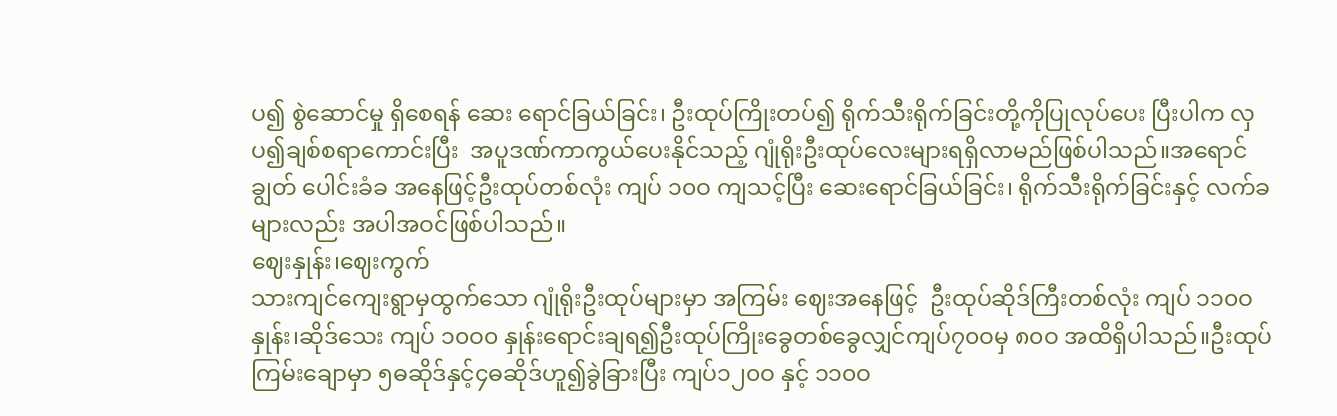ပ၍ စွဲဆောင်မှု ရှိစေရန် ဆေး ရောင်ခြယ်ခြင်း၊ ဦးထုပ်ကြိုးတပ်၍ ရိုက်သီးရိုက်ခြင်းတို့ကိုပြုလုပ်ပေး ပြီးပါက လှပ၍ချစ်စရာကောင်းပြီး  အပူဒဏ်ကာကွယ်ပေးနိုင်သည့် ဂျုံရိုးဦးထုပ်လေးများရရှိလာမည်ဖြစ်ပါသည်။အရောင်ချွတ် ပေါင်းခံခ အနေဖြင့်ဦးထုပ်တစ်လုံး ကျပ် ၁၀ဝ ကျသင့်ပြီး ဆေးရောင်ခြယ်ခြင်း၊ ရိုက်သီးရိုက်ခြင်းနှင့် လက်ခများလည်း အပါအဝင်ဖြစ်ပါသည်။
ဈေးနှုန်း၊ဈေးကွက်
သားကျင်ကျေးရွာမှထွက်သော ဂျုံရိုးဦးထုပ်များမှာ အကြမ်း ဈေးအနေဖြင့်  ဦးထုပ်ဆိုဒ်ကြီးတစ်လုံး ကျပ် ၁၁၀ဝနှုန်း၊ဆိုဒ်သေး ကျပ် ၁၀ဝ၀ နှုန်းရောင်းချရ၍ဦးထုပ်ကြိုးခွေတစ်ခွေလျှင်ကျပ်၇၀ဝမှ ၈၀ဝ အထိရှိပါသည်။ဦးထုပ်ကြမ်းချောမှာ ၅ဓဆိုဒ်နှင့်၄ဓဆိုဒ်ဟူ၍ခွဲခြားပြီး ကျပ်၁၂၀ဝ နှင့် ၁၁၀ဝ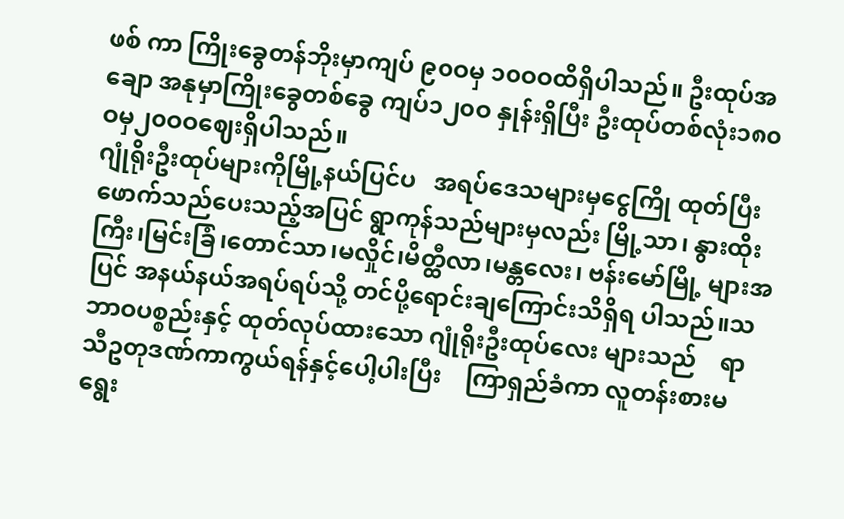ဖစ် ကာ ကြိုးခွေတန်ဘိုးမှာကျပ် ၉၀ဝမှ ၁၀ဝဝထိရှိပါသည်။ ဦးထုပ်အချော အနုမှာကြိုးခွေတစ်ခွေ ကျပ်၁၂၀ဝ နှုန်းရှိပြီး ဦးထုပ်တစ်လုံး၁၈၀ဝမှ၂၀ဝဝဈေးရှိပါသည်။
ဂျုံရိုးဦးထုပ်များကိုမြို့နယ်ပြင်ပ   အရပ်ဒေသများမှငွေကြို ထုတ်ပြီးဖောက်သည်ပေးသည့်အပြင် ရွာကုန်သည်များမှလည်း မြို့သာ၊ နွားထိုးကြီး၊မြင်းခြံ၊တောင်သာ၊မလှိုင်၊မိတ္ထီလာ၊မန္တလေး၊ ဗန်းမော်မြို့ များအပြင် အနယ်နယ်အရပ်ရပ်သို့ တင်ပို့ရောင်းချကြောင်းသိရှိရ ပါသည်။သဘာဝပစ္စည်းနှင့် ထုတ်လုပ်ထားသော ဂျုံရိုးဦးထုပ်လေး များသည်    ရာသီဥတုဒဏ်ကာကွယ်ရန်နှင့်ပေါ့ပါးပြီး    ကြာရှည်ခံကာ လူတန်းစားမရွေး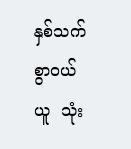နှစ်သက်စွာဝယ်ယူ  သုံး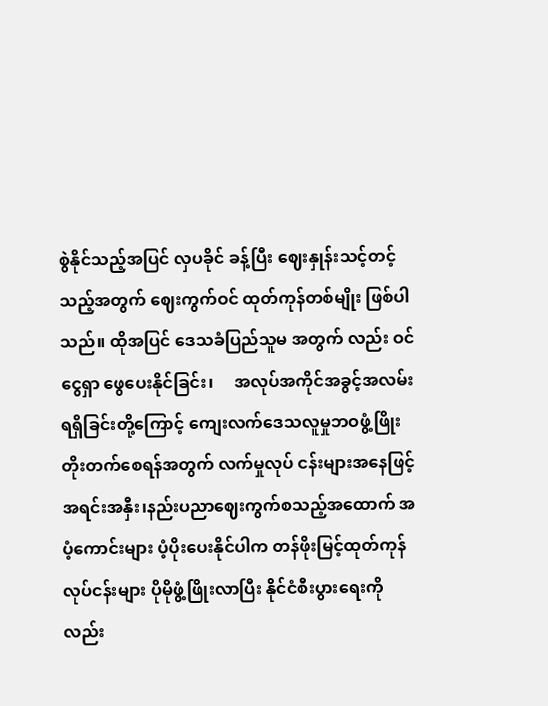စွဲနိုင်သည့်အပြင် လှပခိုင် ခန့်ပြီး ဈေးနှုန်းသင့်တင့်သည့်အတွက် ဈေးကွက်ဝင် ထုတ်ကုန်တစ်မျိုး ဖြစ်ပါသည်။ ထိုအပြင် ဒေသခံပြည်သူမ အတွက် လည်း ဝင်ငွေရှာ ဖွေပေးနိုင်ခြင်း၊     အလုပ်အကိုင်အခွင့်အလမ်းရရှိခြင်းတို့ကြောင့် ကျေးလက်ဒေသလူမှုဘဝဖွံ့ဖြိုးတိုးတက်စေရန်အတွက် လက်မှုလုပ် ငန်းများအနေဖြင့်အရင်းအနှီး၊နည်းပညာဈေးကွက်စသည့်အထောက် အပံ့ကောင်းများ ပံ့ပိုးပေးနိုင်ပါက တန်ဖိုးမြင့်ထုတ်ကုန်လုပ်ငန်းများ ပိုမိုဖွံ့ဖြိုးလာပြီး နိုင်ငံစီးပွားရေးကိုလည်း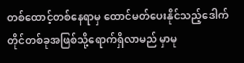တစ်ထောင့်တစ်နေရာမှ ထောင်မတ်ပေးနိုင်သည့်ဒေါက်တိုင်တစ်ခုအဖြစ်သို့ရောက်ရှိလာမည် မှာမု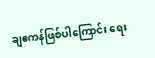ချဧကန်ဖြစ်ပါကြောင်း ရေး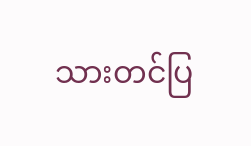သားတင်ပြ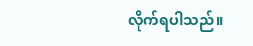လိုက်ရပါသည်။